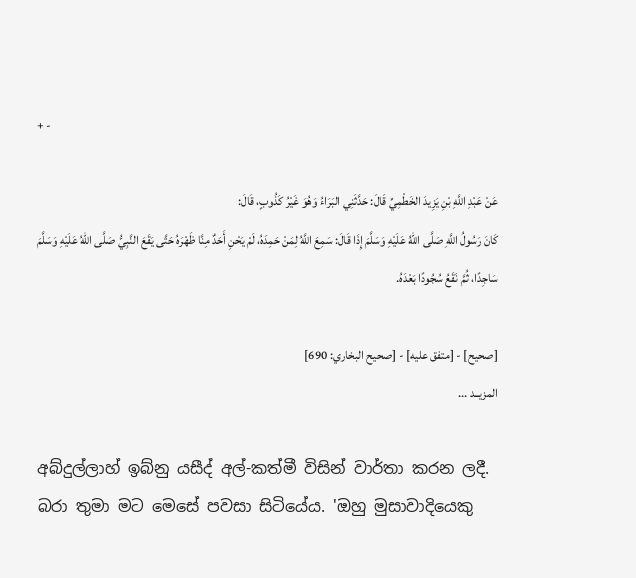+ -

عَنْ عَبْدِ اللَّهِ بْنِ يَزِيدَ الخَطْمِيِّ قَالَ: حَدَّثَنِي البَرَاءُ وَهُوَ غَيْرُ كَذُوبٍ، قَالَ:
كَانَ رَسُولُ اللَّهِ صَلَّى اللهُ عَلَيْهِ وَسَلَّمَ إِذَا قَالَ: سَمِعَ اللَّهُ لِمَنْ حَمِدَهُ، لَمْ يَحْنِ أَحَدٌ مِنَّا ظَهْرَهُ حَتَّى يَقَعَ النَّبِيُّ صَلَّى اللهُ عَلَيْهِ وَسَلَّمَ سَاجِدًا، ثُمَّ نَقَعُ سُجُودًا بَعْدَهُ.

[صحيح] - [متفق عليه] - [صحيح البخاري: 690]
المزيــد ...

අබ්දුල්ලාහ් ඉබ්නු යසීද් අල්-කත්මී විසින් වාර්තා කරන ලදී. බරා තුමා මට මෙසේ පවසා සිටියේය. 'ඔහු මුසාවාදියෙකු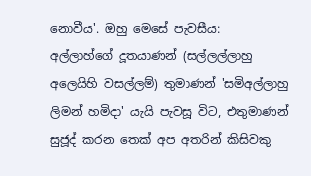නොවීය'. ඔහු මෙසේ පැවසීය:
අල්ලාහ්ගේ දූතයාණන් (සල්ලල්ලාහු අලෙයිහි වසල්ලම්) තුමාණන් 'සමිඅල්ලාහු ලිමන් හමිදා' යැයි පැවසූ විට, එතුමාණන් සුජූද් කරන තෙක් අප අතරින් කිසිවකු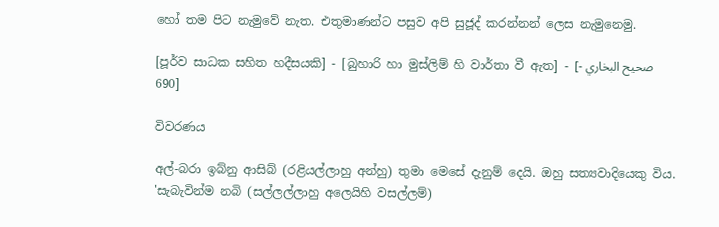හෝ තම පිට නැමුවේ නැත. එතුමාණන්ට පසුව අපි සුජූද් කරන්නන් ලෙස නැමුනෙමු.

[පූර්ව සාධක සහිත හදීසයකි] - [බුහාරි හා මුස්ලිම් හි වාර්තා වී ඇත] - [صحيح البخاري - 690]

විවරණය

අල්-බරා ඉබ්නු ආසිබ් (රළියල්ලාහු අන්හු) තුමා මෙසේ දැනුම් දෙයි. ඔහු සත්‍යවාදියෙකු විය. 'සැබැවින්ම නබි (සල්ලල්ලාහු අලෙයිහි වසල්ලම්)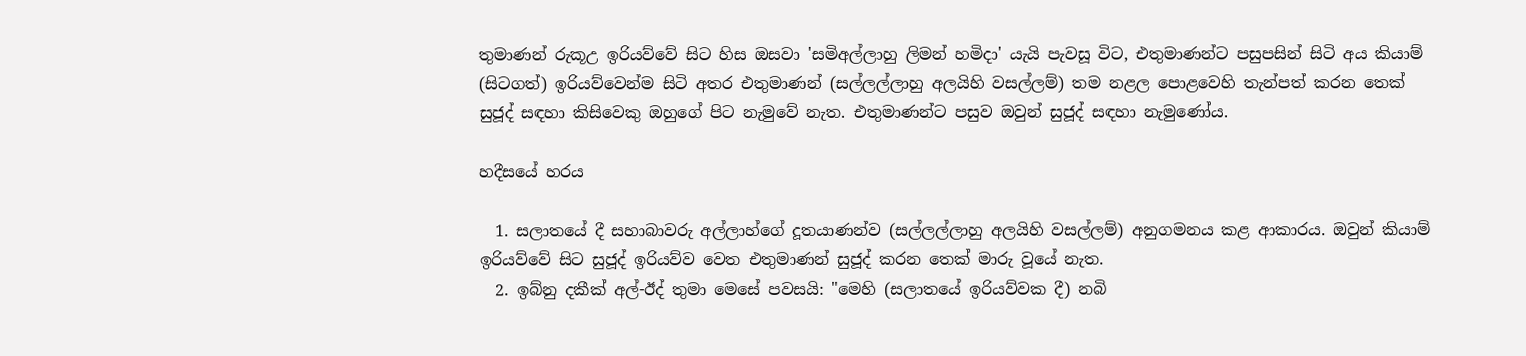තුමාණන් රුකූඋ ඉරියව්වේ සිට හිස ඔසවා 'සමිඅල්ලාහු ලිමන් හමිදා' යැයි පැවසූ විට, එතුමාණන්ට පසුපසින් සිටි අය කියාම් (සිටගත්) ඉරියව්වෙන්ම සිටි අතර එතුමාණන් (සල්ලල්ලාහු අලයිහි වසල්ලම්) තම නළල පොළවෙහි තැන්පත් කරන තෙක් සුජූද් සඳහා කිසිවෙකු ඔහුගේ පිට නැමුවේ නැත. එතුමාණන්ට පසුව ඔවුන් සුජූද් සඳහා නැමුණෝය.

හදීසයේ හරය

  1. සලාතයේ දී සහාබාවරු අල්ලාහ්ගේ දූතයාණන්ව (සල්ලල්ලාහු අලයිහි වසල්ලම්) අනුගමනය කළ ආකාරය. ඔවුන් කියාම් ඉරියව්වේ සිට සුජූද් ඉරියව්ව වෙත එතුමාණන් සුජූද් කරන තෙක් මාරු වූයේ නැත.
  2. ඉබ්නු දකීක් අල්-ඊද් තුමා මෙසේ පවසයි: "මෙහි (සලාතයේ ඉරියව්වක දී) නබි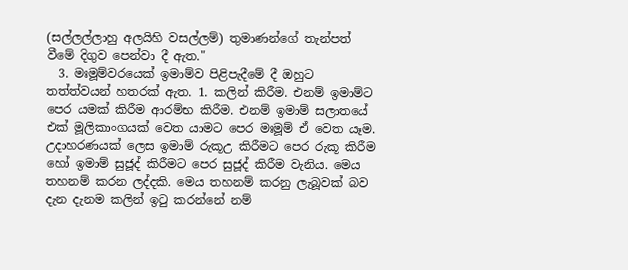(සල්ලල්ලාහු අලයිහි වසල්ලම්) තුමාණන්ගේ තැන්පත් වීමේ දිගුව පෙන්වා දී ඇත."
  3. මඃමූම්වරයෙක් ඉමාම්ව පිළිපැදීමේ දී ඔහුට තත්ත්වයන් හතරක් ඇත. 1. කලින් කිරීම. එනම් ඉමාම්ට පෙර යමක් කිරීම ආරම්භ කිරීම. එනම් ඉමාම් සලාතයේ එක් මූලිකාංගයක් වෙත යාමට පෙර මඃමූම් ඒ වෙත යෑම. උදාහරණයක් ලෙස ඉමාම් රුකූඋ කිරීමට පෙර රුකූ කිරීම හෝ ඉමාම් සුජූද් කිරීමට පෙර සුජූද් කිරීම වැනිය. මෙය තහනම් කරන ලද්දකි. මෙය තහනම් කරනු ලැබූවක් බව දැන දැනම කලින් ඉටු කරන්නේ නම්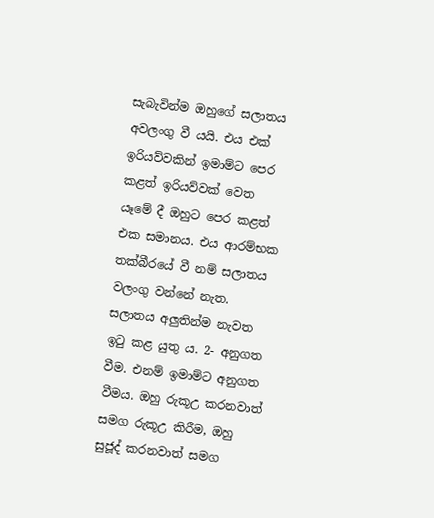සැබැවින්ම ඔහුගේ සලාතය අවලංගු වී යයි. එය එක් ඉරියව්වකින් ඉමාම්ට පෙර කළත් ඉරියව්වක් වෙත යෑමේ දී ඔහුට පෙර කළත් එක සමානය. එය ආරම්භක තක්බීරයේ වී නම් සලාතය වලංගු වන්නේ නැත. සලාතය අලුතින්ම නැවත ඉටු කළ යුතු ය. 2- අනුගත වීම. එනම් ඉමාම්ට අනුගත වීමය. ඔහු රුකූඋ කරනවාත් සමග රුකූඋ කිරීම, ඔහු සුජූද් කරනවාත් සමග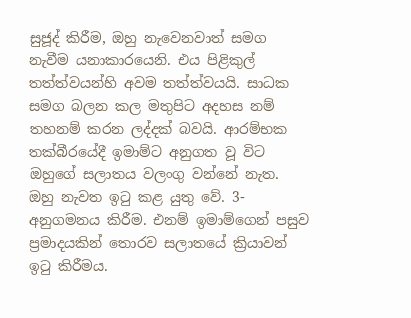සුජූද් කිරීම, ඔහු නැවෙනවාත් සමග නැවීම යනාකාරයෙනි. එය පිළිකුල් තත්ත්වයන්හි අවම තත්ත්වයයි. සාධක සමග බලන කල මතුපිට අදහස නම් තහනම් කරන ලද්දක් බවයි. ආරම්භක තක්බීරයේදී ඉමාම්ට අනුගත වූ විට ඔහුගේ සලාතය වලංගු වන්නේ නැත. ඔහු නැවත ඉටු කළ යුතු වේ. 3- අනුගමනය කිරීම. එනම් ඉමාම්ගෙන් පසුව ප්‍රමාදයකින් තොරව සලාතයේ ක්‍රියාවන් ඉටු කිරීමය.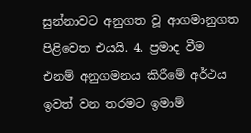සුන්නාවට අනුගත වූ ආගමානුගත පිළිවෙත එයයි. 4. ප්‍රමාද වීම එනම් අනුගමනය කිරීමේ අර්ථය ඉවත් වන තරමට ඉමාම්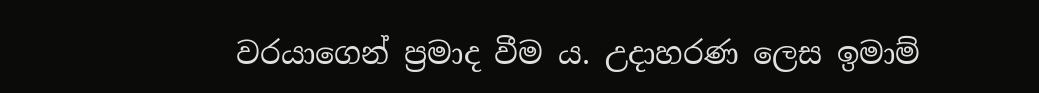වරයාගෙන් ප්‍රමාද වීම ය. උදාහරණ ලෙස ඉමාම්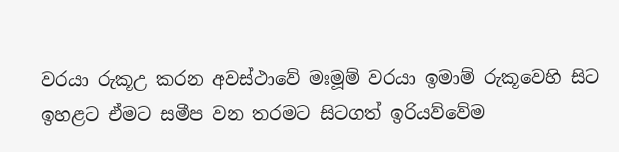වරයා රුකූඋ කරන අවස්ථාවේ මඃමූම් වරයා ඉමාම් රුකූවෙහි සිට ඉහළට ඒමට සමීප වන තරමට සිටගත් ඉරියව්වේම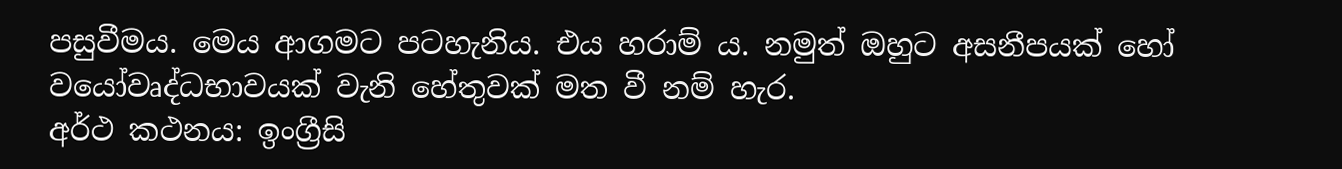පසුවීමය. මෙය ආගමට පටහැනිය. එය හරාම් ය. නමුත් ඔහුට අසනීපයක් හෝ වයෝවෘද්ධභාවයක් වැනි හේතුවක් මත වී නම් හැර.
අර්ථ කථනය: ඉංග්‍රීසි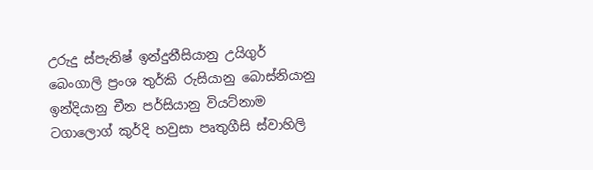උරුදු ස්පැනිෂ් ඉන්දුනීසියානු උයිගුර් බෙංගාලි ප්‍රංශ තුර්කි රුසියානු බොස්නියානු ඉන්දියානු චීන පර්සියානු වියට්නාම ටගාලොග් කුර්දි හවුසා පෘතුගීසි ස්වාහිලි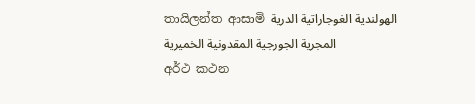තායිලන්ත ආසාමි الهولندية الغوجاراتية الدرية المجرية الجورجية المقدونية الخميرية
අර්ථ කථන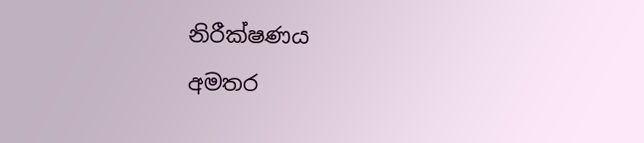නිරීක්ෂණය
අමතර